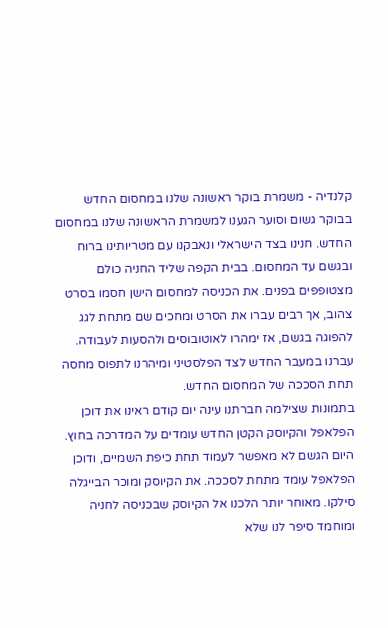קלנדיה - משמרת בוקר ראשונה שלנו במחסום החדש
בבוקר גשום וסוער הגענו למשמרת הראשונה שלנו במחסום החדש. חנינו בצד הישראלי ונאבקנו עם מטריותינו ברוח ובגשם עד המחסום. בבית הקפה שליד החניה כולם מצטופפים בפנים. את הכניסה למחסום הישן חסמו בסרט צהוב, אך רבים עברו את הסרט ומחכים שם מתחת לגג להפוגה בגשם, אז ימהרו לאוטובוסים ולהסעות לעבודה. עברנו במעבר החדש לצד הפלסטיני ומיהרנו לתפוס מחסה תחת הסככה של המחסום החדש.
בתמונות שצילמה חברתנו עינה יום קודם ראינו את דוכן הפלאפל והקיוסק הקטן החדש עומדים על המדרכה בחוץ. היום הגשם לא מאפשר לעמוד תחת כיפת השמיים, ודוכן הפלאפל עומד מתחת לסככה. את הקיוסק ומוכר הבייגלה סילקו. מאוחר יותר הלכנו אל הקיוסק שבכניסה לחניה ומוחמד סיפר לנו שלא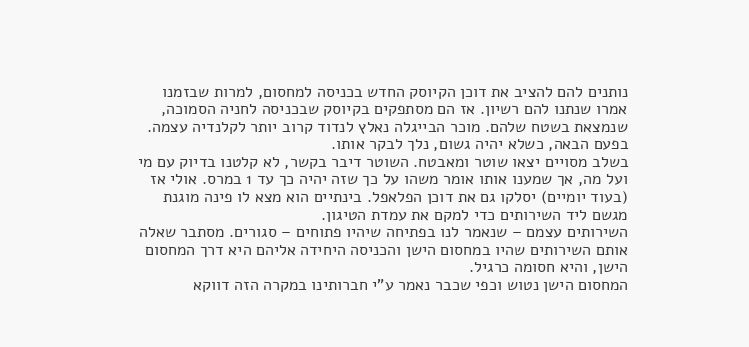נותנים להם להציב את דוכן הקיוסק החדש בכניסה למחסום, למרות שבזמנו אמרו שנתנו להם רשיון. אז הם מסתפקים בקיוסק שבכניסה לחניה הסמוכה, שנמצאת בשטח שלהם. מוכר הבייגלה נאלץ לנדוד קרוב יותר לקלנדיה עצמה. בפעם הבאה, כשלא יהיה גשום, נלך לבקר אותו.
בשלב מסויים יצאו שוטר ומאבטח. השוטר דיבר בקשר, לא קלטנו בדיוק עם מי ועל מה, אך שמענו אותו אומר משהו על כך שזה יהיה כך עד 1 במרס. אולי אז (בעוד יומיים) יסלקו גם את דוכן הפלאפל. בינתיים הוא מצא לו פינה מוגנת מגשם ליד השירותים כדי למקם את עמדת הטיגון.
השירותים עצמם – שנאמר לנו בפתיחה שיהיו פתוחים – סגורים. מסתבר שאלה אותם השירותים שהיו במחסום הישן והכניסה היחידה אליהם היא דרך המחסום הישן, והיא חסומה כרגיל.
המחסום הישן נטוש וכפי שכבר נאמר ע”י חברותינו במקרה הזה דווקא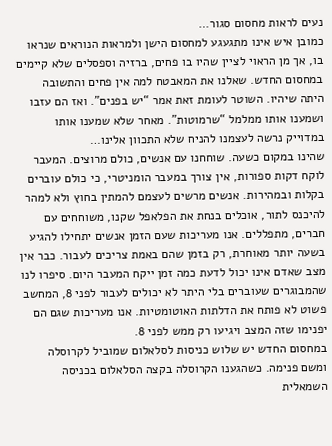נעים לראות מחסום סגור…
כמובן איש אינו מתגעגע למחסום הישן ולמראות הנוראים שנראו בו, אך מן הראוי לציין שהיו בו פחים, ברזיה וספסלים שלא קיימים במחסום החדש. שאלנו את המאבטח למה אין פחים והתשובה היתה שיהיו. השוטר לעומת זאת אמר “יש בפנים”. ואז הם עזבו ושמענו אותו ממלמל “שרמוטות”. מאחר שלא שמענו אותו במדוייק נרשה לעצמנו להניח שלא התכוון אלינו…
שהינו במקום כשעה. שוחחנו עם אנשים, כולם מרוצים. המעבר לוקח דקות ספורות, אין צורך במעבר הומניטרי, כי כולם עוברים בקלות ובמהירות. אנשים מרשים לעצמם להמתין בחוץ ולא למהר להיכנס לתור, אוכלים בנחת את הפלאפל שקנו, משוחחים עם חברים, מתפללים. אנו מעריכות שעם הזמן אנשים יתחילו להגיע בשעה יותר מאוחרת, רק בזמן שהם באמת צריכים לעבור. כבר אין מצב שאדם אינו יכול לדעת כמה זמן ייקח המעבר היום. סיפרו לנו שהמבוגרים שעוברים בלי היתר לא יכולים לעבור לפני 8, המחשב פשוט לא פותח את הדלתות האוטומטיות. אנו מעריכות שגם הם יפנימו שזה המצב ויגיעו רק ממש לפני 8.
במחסום החדש יש שלוש כניסות לסלאלום שמוביל לקרוסלה ומשם פנימה. כשהגענו הקרוסלה בקצה הסלאלום בכניסה השמאלית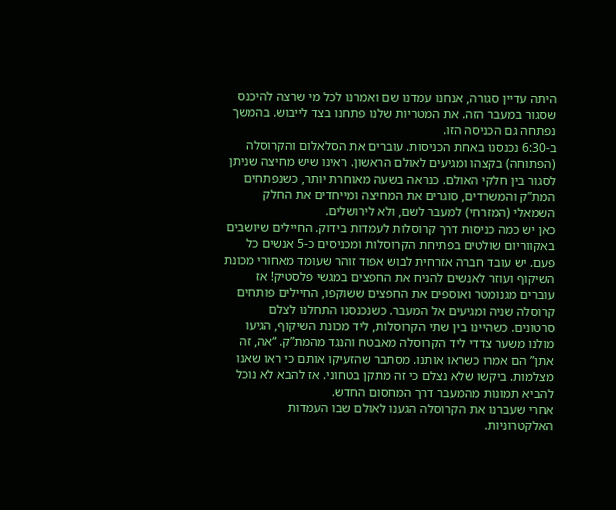היתה עדיין סגורה, אנחנו עמדנו שם ואמרנו לכל מי שרצה להיכנס שסגור במעבר הזה. את המטריות שלנו פתחנו בצד לייבוש. בהמשך נפתחה גם הכניסה הזו.
ב-6:30 נכנסנו באחת הכניסות. עוברים את הסלאלום והקרוסלה (הפתוחה) בקצהו ומגיעים לאולם הראשון. ראינו שיש מחיצה שניתן לסגור בין חלקי האולם. כנראה בשעה מאוחרת יותר, כשנפתחים המת”ק והמשרדים, סוגרים את המחיצה ומייחדים את החלק השמאלי (המזרחי) למעבר לשם, ולא לירושלים.
כאן יש כמה כניסות דרך קרוסלות לעמדות בידוק. החיילים שיושבים באקווריום שולטים בפתיחת הקרוסלות ומכניסים כ-5 אנשים כל פעם. יש עובד חברה אזרחית לבוש אפוד זוהר שעומד מאחורי מכונת השיקוף ועוזר לאנשים להניח את החפצים במגשי פלסטיק! אז עוברים מגנומטר ואוספים את החפצים ששוקפו, החיילים פותחים קרוסלה שניה ומגיעים אל המעבר. כשנכנסנו התחלנו לצלם סרטונים. כשהיינו בין שתי הקרוסלות, ליד מכונת השיקוף, הגיעו מולנו משער צדדי ליד הקרוסלה מאבטח והנגד מהמת”ק. “אה, זה אתן” הם אמרו כשראו אותנו. מסתבר שהזעיקו אותם כי ראו שאנו מצלמות. ביקשו שלא נצלם כי זה מתקן בטחוני. אז להבא לא נוכל להביא תמונות מהמעבר דרך המחסום החדש.
אחרי שעברנו את הקרוסלה הגענו לאולם שבו העמדות האלקטרוניות.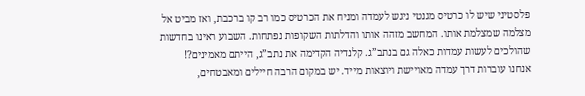פלסטיני שיש לו כרטיס מגנטי ניגש לעמדה ומניח את הכרטיס כמו רב קו ברכבת, ואז מביט אל מצלמה שמצלמת אותו. המחשב מזהה אותו והדלתות השקופות נפתחות. השבוע ראינו בחדשות שהולכים לעשות עמדות כאלה גם בנתב”ג. קלנדיה הקדימה את נתב”ג, הייתם מאמינים?!
אנחנו עוברות דרך עמדה מאויישת ויוצאות מייד. יש במקום הרבה חיילים ומאבטחים,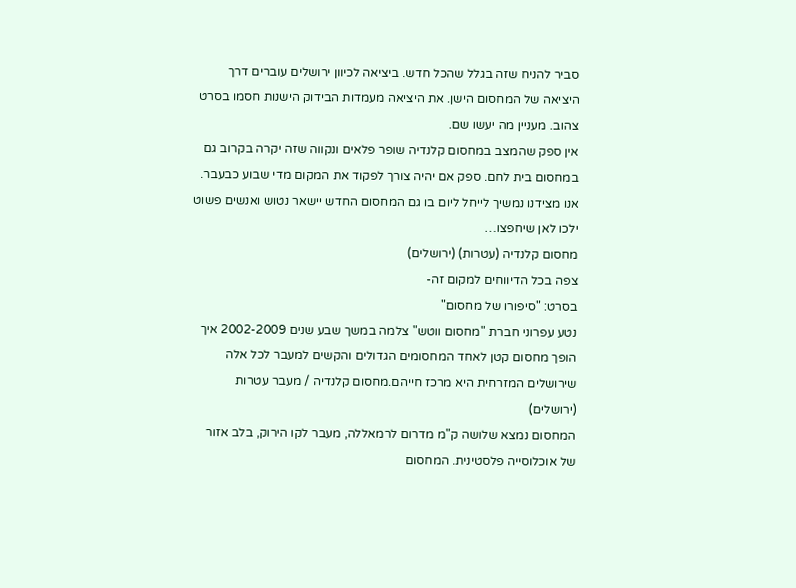סביר להניח שזה בגלל שהכל חדש. ביציאה לכיוון ירושלים עוברים דרך היציאה של המחסום הישן. את היציאה מעמדות הבידוק הישנות חסמו בסרט צהוב. מעניין מה יעשו שם.
אין ספק שהמצב במחסום קלנדיה שופר פלאים ונקווה שזה יקרה בקרוב גם במחסום בית לחם. ספק אם יהיה צורך לפקוד את המקום מדי שבוע כבעבר. אנו מצידנו נמשיך לייחל ליום בו גם המחסום החדש יישאר נטוש ואנשים פשוט ילכו לאן שיחפצו…
מחסום קלנדיה (עטרות) (ירושלים)
צפה בכל הדיווחים למקום זה-
בסרט: "סיפורו של מחסום"
נטע עפרוני חברת "מחסום ווטש" צלמה במשך שבע שנים 2002-2009 איך הופך מחסום קטן לאחד המחסומים הגדולים והקשים למעבר לכל אלה שירושלים המזרחית היא מרכז חייהם.מחסום קלנדיה / מעבר עטרות (ירושלים)
המחסום נמצא שלושה ק"מ מדרום לרמאללה, מעבר לקו הירוק, בלב אזור של אוכלוסייה פלסטינית. המחסום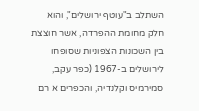השתלב ב"עוטף ירושלים", והוא חלק מחומת ההפרדה, אשר חוצצת בין השכונות הצפוניות שסופחו לירושלים ב-1967 (כפר עקב, סמירמיס וקלנדיה, והכפרים א רם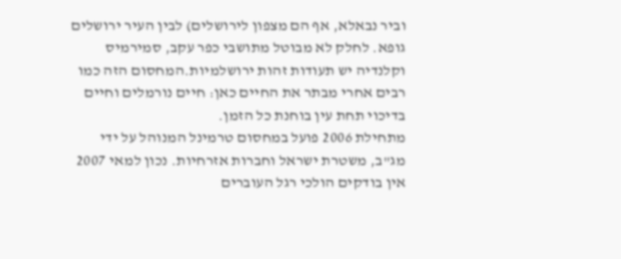וביר נבאלא, אף הם מצפון לירושלים) לבין העיר ירושלים גופא. לחלק לא מבוטל מתושבי כפר עקב, סמירמיס וקלנדיה יש תעודות זהות ירושלמיות.המחסום הזה כמו רבים אחרי מבתר את החיים כאן: חיים נורמלים וחיים בדיכוי תחת עין בוחנת כל הזמן.
מתחילת 2006 פועל במחסום טרמינל המנוהל על ידי מג"ב, משטרת ישראל וחברות אזרחיות. נכון למאי 2007 אין בודקים הולכי רגל העוברים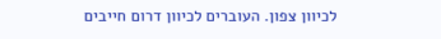לכיוון צפון. העוברים לכיוון דרום חייבים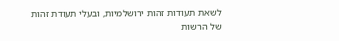לשאת תעודות זהות ירושלמיות, ובעלי תעודת זהות של הרשות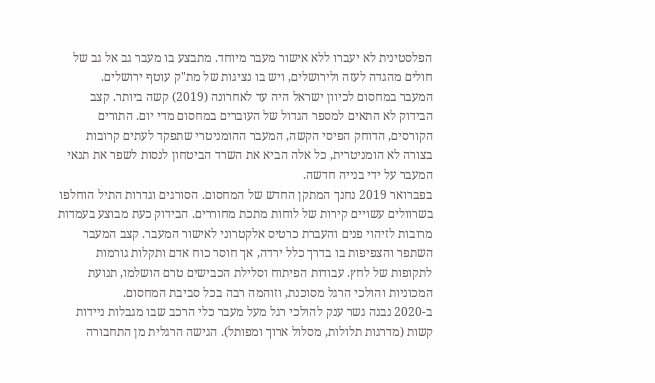הפלסטינית לא יעברו ללא אישור מעבר מיוחד. מתבצע בו מעבר גב אל גב של חולים מהגדה לעזה ולירושלים, ויש בו נציגות של מת"ק עוטף ירושלים.
המעבר במחסום לכיוון ישראל היה עד לאחרונה (2019) קשה ביותר. קצב הבידוק לא התאים למספר הגדול של העוברים במחסום מדי יום. התורים הקורסים, הדוחק הפיסי הקשה, המעבר ההומניטרי שתפקד לעתים קרובות בצורה לא הומניטרית, כל אלה הביא את השרד הביטחון לנסות לשפר את תנאי המעבר על ידי בנייה חדשה.
בפברואר 2019 נחנך המתקן החדש של המחסום. הסורגים וגדרות התיל הוחלפו בשרוולים עשויים קירות של לוחות מתכת מחוררים. הבידוק כעת מבוצע בעמדות מרובות לזיהוי פנים והעברת כרטיס אלקטרוני לאישור המעבר. קצב המעבר השתפר והצפיפות בו בדרך כלל ירדה, אך חוסר כוח אדם ותקלות גורמות לתקופות של לחץ. עבודות הפיתוח וסלילת הכבישים טרם הושלמו, תנועת המכוניות והולכי הרגל מסוכנת, וזוהמה רבה בכל סביבת המחסום.
ב-2020 נבנה גשר ענק להולכי רגל מעל מעבר כלי הרכב שבו מגבלות ניידות קשות (מדרגות תלולות, מסלול ארוך ומפותל). הגישה הרגלית מן התחבורה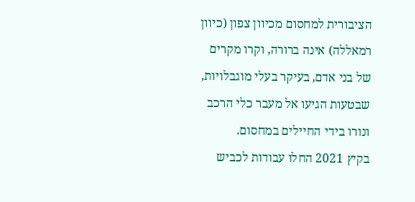הציבורית למחסום מכיוון צפון (כיוון רמאללה) אינה ברורה, וקרו מקרים של בני אדם, בעיקר בעלי מוגבלויות, שבטעות הגיעו אל מעבר כלי הרכב ונורו בידי החיילים במחסום.
בקיץ 2021 החלו עבודות לכביש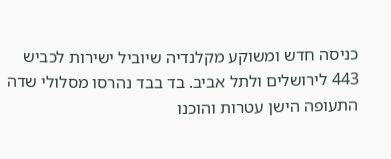כניסה חדש ומשוקע מקלנדיה שיוביל ישירות לכביש 443 לירושלים ולתל אביב. בד בבד נהרסו מסלולי שדה התעופה הישן עטרות והוכנו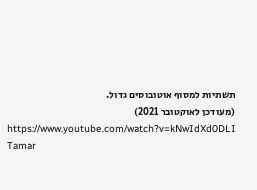תשתיות למסוף אוטובוסים גדול.
(מעודכן לאוקטובר 2021)
https://www.youtube.com/watch?v=kNwIdXd0DLI
Tamar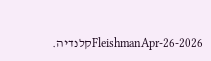FleishmanApr-26-2026קלנדיה.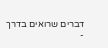דברים שרואים בדרך
-